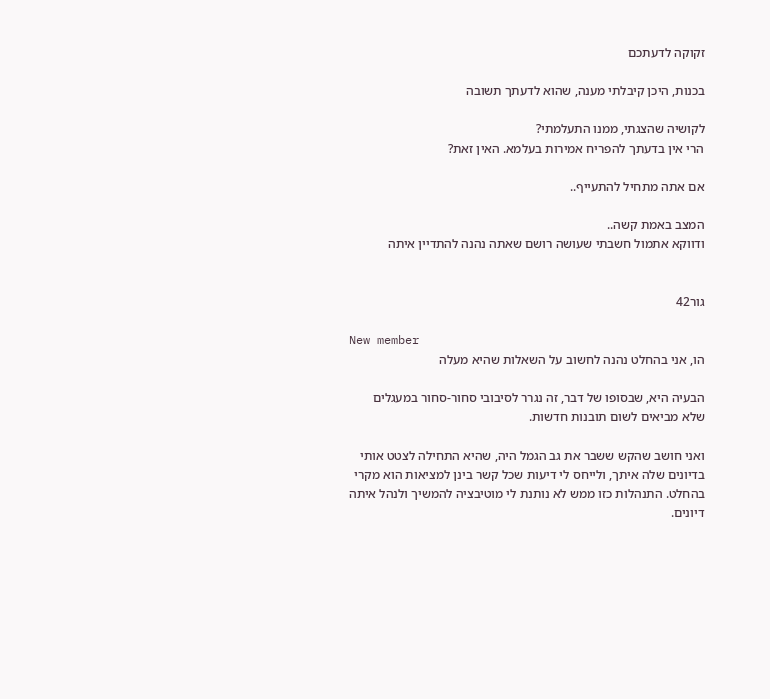זקוקה לדעתכם

בכנות, היכן קיבלתי מענה, שהוא לדעתך תשובה

לקושיה שהצגתי, ממנו התעלמתי?
הרי אין בדעתך להפריח אמירות בעלמא. האין זאת?

אם אתה מתחיל להתעייף..

המצב באמת קשה..
ודווקא אתמול חשבתי שעושה רושם שאתה נהנה להתדיין איתה


גור42

New member
הו, אני בהחלט נהנה לחשוב על השאלות שהיא מעלה

הבעיה היא, שבסופו של דבר, זה נגרר לסיבובי סחור-סחור במעגלים שלא מביאים לשום תובנות חדשות.

ואני חושב שהקש ששבר את גב הגמל היה, שהיא התחילה לצטט אותי בדיונים שלה איתך, ולייחס לי דיעות שכל קשר בינן למציאות הוא מקרי בהחלט. התנהלות כזו ממש לא נותנת לי מוטיבציה להמשיך ולנהל איתה דיונים.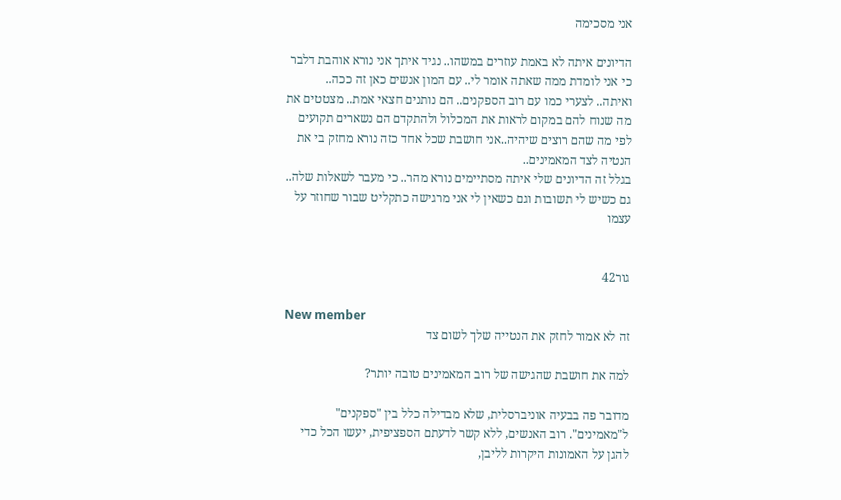אני מסכימה

הדיונים איתה לא באמת עוזרים במשהו.. נגיד איתך אני נורא אוהבת דלבר כי אני לומדת ממה שאתה אומר לי.. עם המון אנשים כאן זה ככה..
ואיתה.. לצערי כמו עם רוב הספקנים.. הם נותנים חצאי אמת.. מצטטים את מה שנוח להם במקום לראות את המכלול ולהתקדם הם נשארים תקועים לפי מה שהם רוצים שיהיה..אני חושבת שכל אחד כזה נורא מחזק בי את הנטיה לצד המאמינים..
בגלל זה הדיונים שלי איתה מסתיימים נורא מהר.. כי מעבר לשאלות שלה.. גם כשיש לי תשובות וגם כשאין לי אני מרגישה כתקליט שבור שחוזר על עצמו


גור42

New member
זה לא אמור לחזק את הנטייה שלך לשום צד

למה את חושבת שהגישה של רוב המאמינים טובה יותר?

מדובר פה בבעיה אוניברסלית, שלא מבדילה כלל בין "ספקנים" ל"מאמינים". רוב האנשים, ללא קשר לדעתם הספציפית, יעשו הכל כדי להגן על האמונות היקרות לליבן,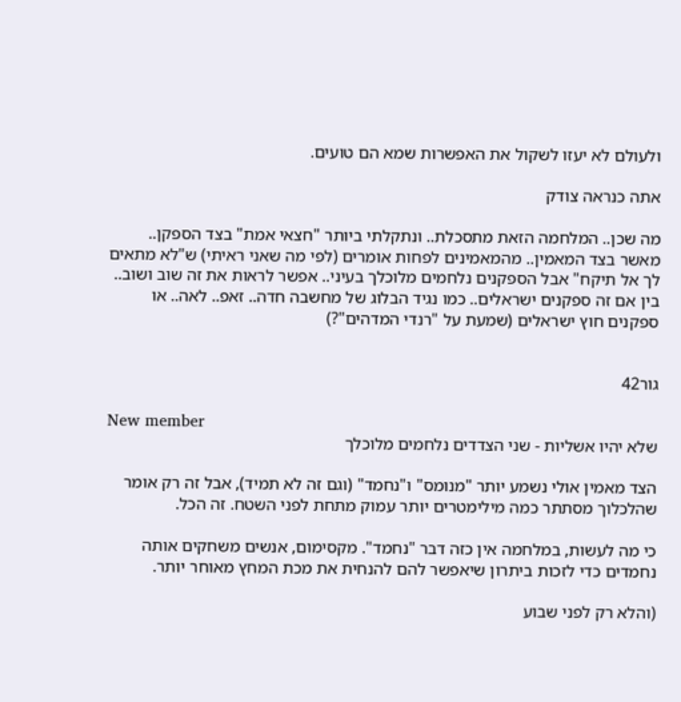ולעולם לא יעזו לשקול את האפשרות שמא הם טועים.

אתה כנראה צודק

מה שכן.. המלחמה הזאת מתסכלת.. ונתקלתי ביותר "חצאי אמת" בצד הספקן.. מאשר בצד המאמין.. מהמאמינים לפחות אומרים (לפי מה שאני ראיתי) ש"לא מתאים לך אל תיקח" אבל הספקנים נלחמים מלוכלך בעיני.. אפשר לראות את זה שוב ושוב.. בין אם זה ספקנים ישראלים.. כמו נגיד הבלוג של מחשבה חדה.. זאפ.. לאה.. או ספקנים חוץ ישראלים (שמעת על "רנדי המדהים"?)


גור42

New member
שלא יהיו אשליות - שני הצדדים נלחמים מלוכלך

הצד מאמין אולי נשמע יותר "מנומס" ו"נחמד" (וגם זה לא תמיד), אבל זה רק אומר שהלכלוך מסתתר כמה מילימטרים יותר עמוק מתחת לפני השטח. זה הכל.

כי מה לעשות, במלחמה אין כזה דבר "נחמד". מקסימום, אנשים משחקים אותה נחמדים כדי לזכות ביתרון שיאפשר להם להנחית את מכת המחץ מאוחר יותר.

(והלא רק לפני שבוע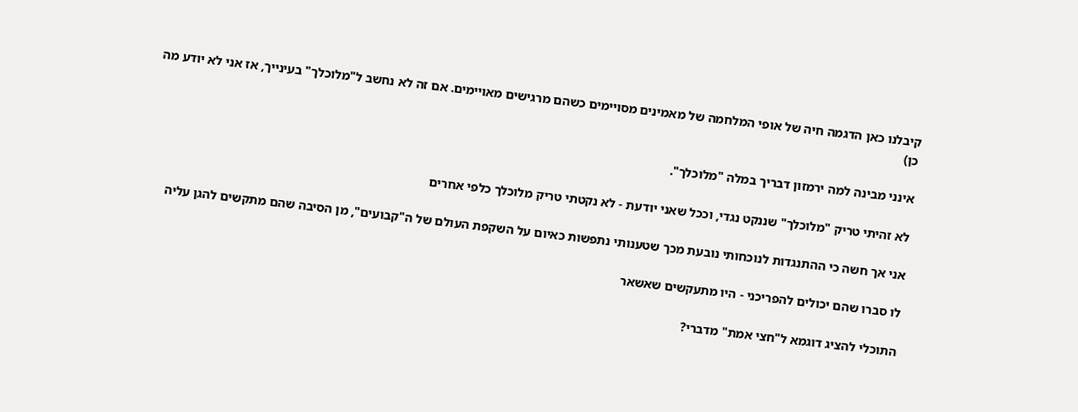קיבלנו כאן הדגמה חיה של אופי המלחמה של מאמינים מסויימים כשהם מרגישים מאויימים. אם זה לא נחשב ל"מלוכלך" בעינייך, אז אני לא יודע מה כן)

אינני מבינה למה ירמזון דבריך במלה "מלוכלך".

לא זהיתי טריק "מלוכלך" שננקט נגדי, וככל שאני יודעת - לא נקטתי טריק מלוכלך כלפי אחרים

אני אך חשה כי ההתנגדות לנוכחותי נובעת מכך שטענותי נתפשות כאיום על השקפת העולם של ה"קבועים", מן הסיבה שהם מתקשים להגן עליה

לו סברו שהם יכולים להפריכני - היו מתעקשים שאשאר

התוכלי להציג דוגמא ל"חצי אמת" מדברי?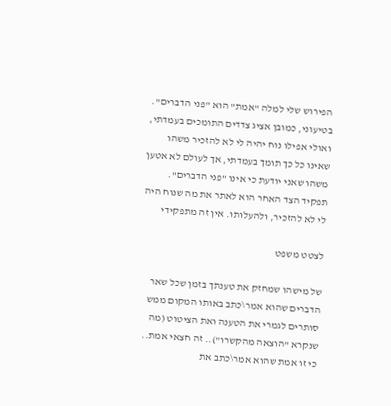הפירוש שלי למלה "אמת" הוא "פני הדברים".
בטיעוני, כמובן אציג צדדים התומכים בעמדתי, ואולי אפילו נוח יהיה לי לא להזכיר משהו שאינו כל כך תומך בעמדתי, אך לעולם לא אטען משהו שאני יודעת כי אינו "פני הדברים".
תפקיד הצד האחר הוא לאתר את מה שנוח היה לי לא להזכיר, ולהעלותו. אין זה מתפקידי

לצטט משפט

של מישהו שמחזק את טענתך בזמן שכל שאר הדברים שהוא אמר\כתב באותו המקום ממש סותרים לגמרי את הטענה ואת הציטוט (מה שנקרא "הוצאה מהקשרו").. זה חצאי אמת.. כי זו אמת שהוא אמר\כתב את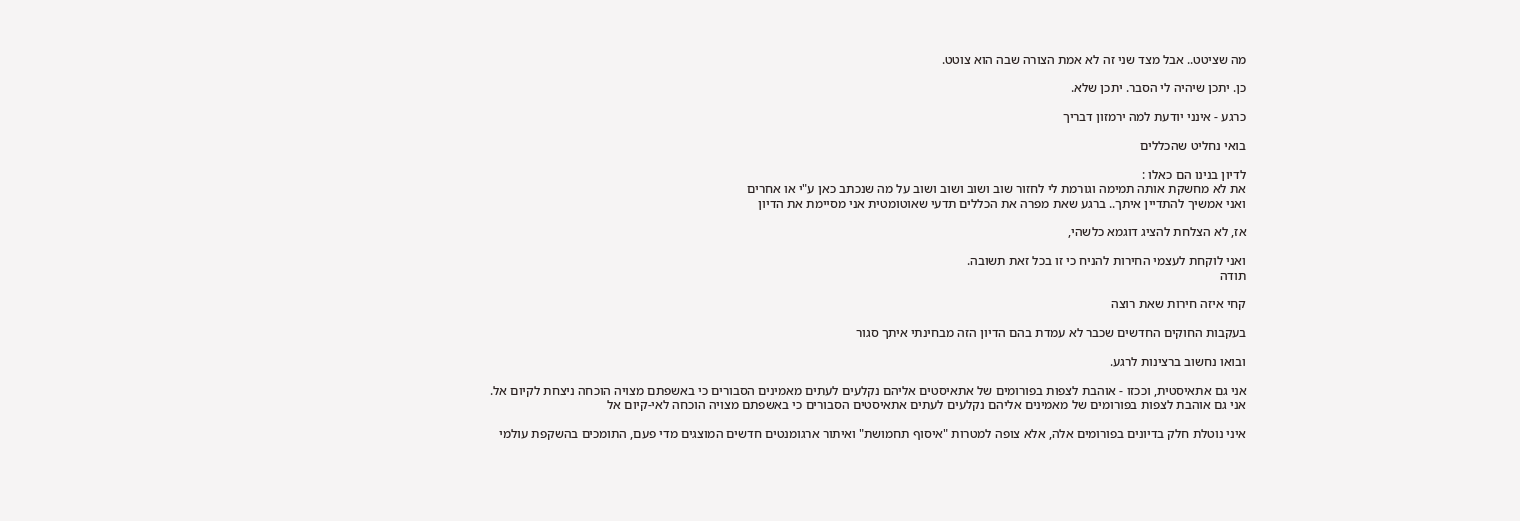מה שציטט.. אבל מצד שני זה לא אמת הצורה שבה הוא צוטט.

כן. יתכן שיהיה לי הסבר. יתכן שלא.

כרגע - אינני יודעת למה ירמזון דבריך

בואי נחליט שהכללים

לדיון בנינו הם כאלו :
את לא מחשקת אותה תמימה וגורמת לי לחזור שוב ושוב ושוב ושוב על מה שנכתב כאן ע"י או אחרים
ואני אמשיך להתדיין איתך.. ברגע שאת מפרה את הכללים תדעי שאוטומטית אני מסיימת את הדיון

אז, לא הצלחת להציג דוגמא כלשהי,

ואני לוקחת לעצמי החירות להניח כי זו בכל זאת תשובה.
תודה

קחי איזה חירות שאת רוצה

בעקבות החוקים החדשים שכבר לא עמדת בהם הדיון הזה מבחינתי איתך סגור

ובואו נחשוב ברצינות לרגע.

אני גם אתאיסטית, וככזו - אוהבת לצפות בפורומים של אתאיסטים אליהם נקלעים לעתים מאמינים הסבורים כי באשפתם מצויה הוכחה ניצחת לקיום אל.
אני גם אוהבת לצפות בפורומים של מאמינים אליהם נקלעים לעתים אתאיסטים הסבורים כי באשפתם מצויה הוכחה לאי-קיום אל

איני נוטלת חלק בדיונים בפורומים אלה, אלא צופה למטרות "איסוף תחמושת" ואיתור ארגומנטים חדשים המוצגים מדי פעם, התומכים בהשקפת עולמי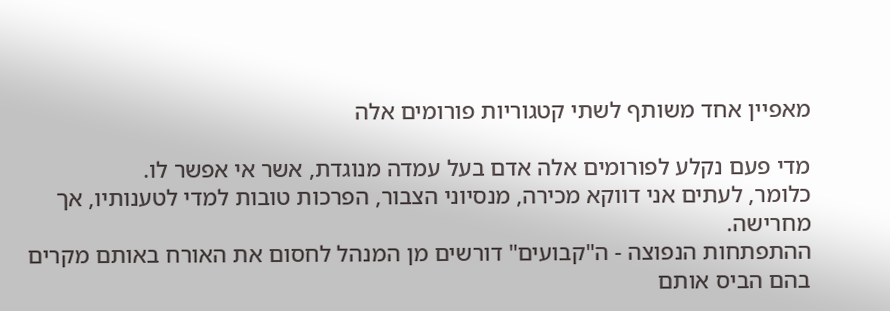מאפיין אחד משותף לשתי קטגוריות פורומים אלה

מדי פעם נקלע לפורומים אלה אדם בעל עמדה מנוגדת, אשר אי אפשר לו.
כלומר, לעתים אני דווקא מכירה, מנסיוני הצבור, הפרכות טובות למדי לטענותיו, אך מחרישה.
ההתפתחות הנפוצה - ה"קבועים" דורשים מן המנהל לחסום את האורח באותם מקרים בהם הביס אותם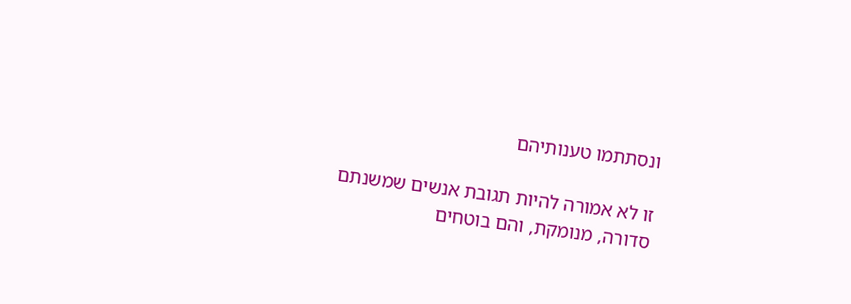ונסתתמו טענותיהם

זו לא אמורה להיות תגובת אנשים שמשנתם סדורה, מנומקת, והם בוטחים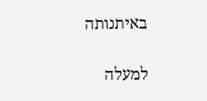באיתנותה

למעלה